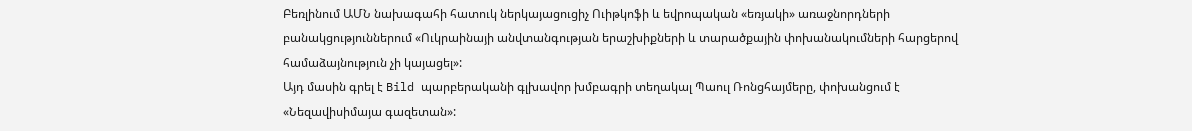Բեռլինում ԱՄՆ նախագահի հատուկ ներկայացուցիչ Ուիթկոֆի և եվրոպական «եռյակի» առաջնորդների բանակցություններում «Ուկրաինայի անվտանգության երաշխիքների և տարածքային փոխանակումների հարցերով համաձայնություն չի կայացել»:
Այդ մասին գրել է Bild պարբերականի գլխավոր խմբագրի տեղակալ Պաուլ Ռոնցհայմերը, փոխանցում է «Նեզավիսիմայա գազետան»: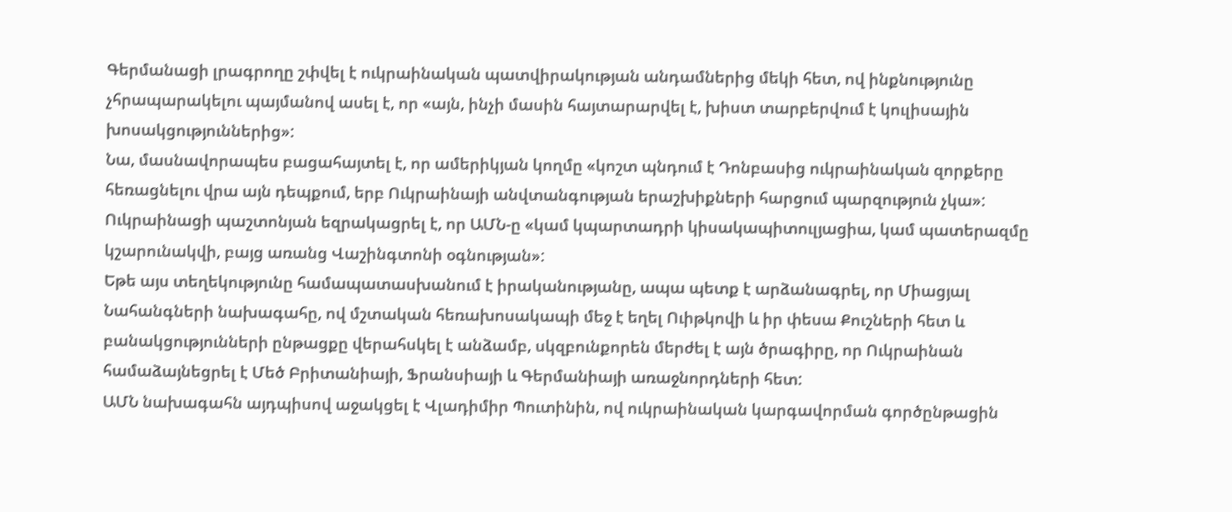Գերմանացի լրագրողը շփվել է ուկրաինական պատվիրակության անդամներից մեկի հետ, ով ինքնությունը չհրապարակելու պայմանով ասել է, որ «այն, ինչի մասին հայտարարվել է, խիստ տարբերվում է կուլիսային խոսակցություններից»:
Նա, մասնավորապես բացահայտել է, որ ամերիկյան կողմը «կոշտ պնդում է Դոնբասից ուկրաինական զորքերը հեռացնելու վրա այն դեպքում, երբ Ուկրաինայի անվտանգության երաշխիքների հարցում պարզություն չկա»:
Ուկրաինացի պաշտոնյան եզրակացրել է, որ ԱՄՆ-ը «կամ կպարտադրի կիսակապիտուլյացիա, կամ պատերազմը կշարունակվի, բայց առանց Վաշինգտոնի օգնության»:
Եթե այս տեղեկությունը համապատասխանում է իրականությանը, ապա պետք է արձանագրել, որ Միացյալ Նահանգների նախագահը, ով մշտական հեռախոսակապի մեջ է եղել Ուիթկովի և իր փեսա Քուշների հետ և բանակցությունների ընթացքը վերահսկել է անձամբ, սկզբունքորեն մերժել է այն ծրագիրը, որ Ուկրաինան համաձայնեցրել է Մեծ Բրիտանիայի, Ֆրանսիայի և Գերմանիայի առաջնորդների հետ:
ԱՄՆ նախագահն այդպիսով աջակցել է Վլադիմիր Պուտինին, ով ուկրաինական կարգավորման գործընթացին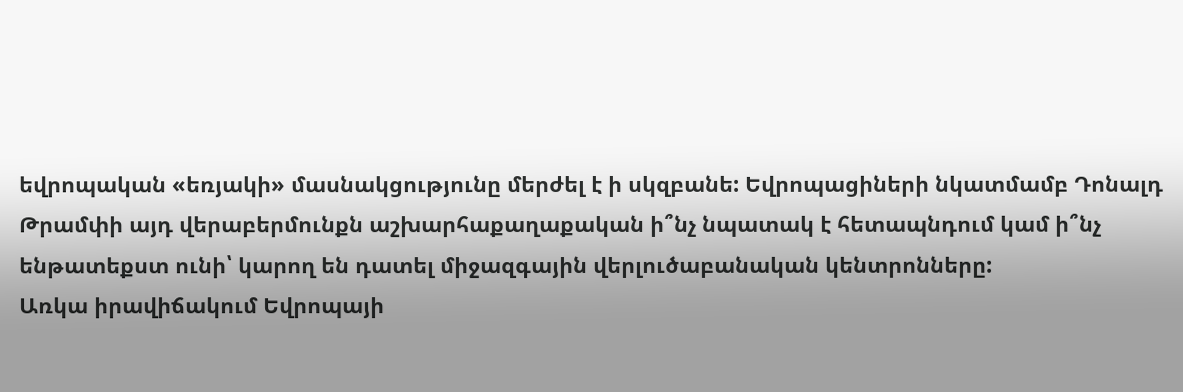եվրոպական «եռյակի» մասնակցությունը մերժել է ի սկզբանե: Եվրոպացիների նկատմամբ Դոնալդ Թրամփի այդ վերաբերմունքն աշխարհաքաղաքական ի՞նչ նպատակ է հետապնդում կամ ի՞նչ ենթատեքստ ունի՝ կարող են դատել միջազգային վերլուծաբանական կենտրոնները:
Առկա իրավիճակում Եվրոպայի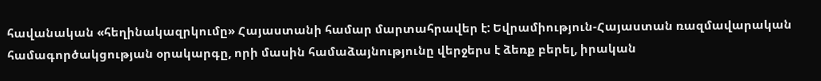հավանական «հեղինակազրկումը» Հայաստանի համար մարտահրավեր է: Եվրամիություն-Հայաստան ռազմավարական համագործակցության օրակարգը, որի մասին համաձայնությունը վերջերս է ձեռք բերել, իրական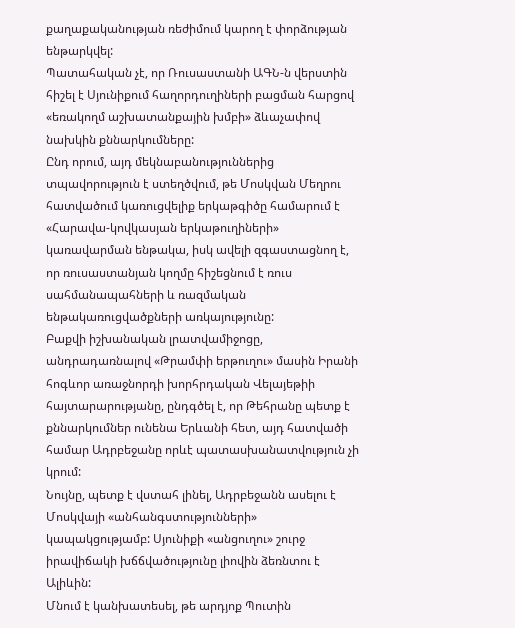քաղաքականության ռեժիմում կարող է փորձության ենթարկվել:
Պատահական չէ, որ Ռուսաստանի ԱԳՆ-ն վերստին հիշել է Սյունիքում հաղորդուղիների բացման հարցով «եռակողմ աշխատանքային խմբի» ձևաչափով նախկին քննարկումները:
Ընդ որում, այդ մեկնաբանություններից տպավորություն է ստեղծվում, թե Մոսկվան Մեղրու հատվածում կառուցվելիք երկաթգիծը համարում է «Հարավա-կովկասյան երկաթուղիների» կառավարման ենթակա, իսկ ավելի զգաստացնող է, որ ռուսաստանյան կողմը հիշեցնում է ռուս սահմանապահների և ռազմական ենթակառուցվածքների առկայությունը:
Բաքվի իշխանական լրատվամիջոցը, անդրադառնալով «Թրամփի երթուղու» մասին Իրանի հոգևոր առաջնորդի խորհրդական Վելայեթիի հայտարարությանը, ընդգծել է, որ Թեհրանը պետք է քննարկումներ ունենա Երևանի հետ, այդ հատվածի համար Ադրբեջանը որևէ պատասխանատվություն չի կրում:
Նույնը, պետք է վստահ լինել, Ադրբեջանն ասելու է Մոսկվայի «անհանգստությունների» կապակցությամբ: Սյունիքի «անցուղու» շուրջ իրավիճակի խճճվածությունը լիովին ձեռնտու է Ալիևին:
Մնում է կանխատեսել, թե արդյոք Պուտին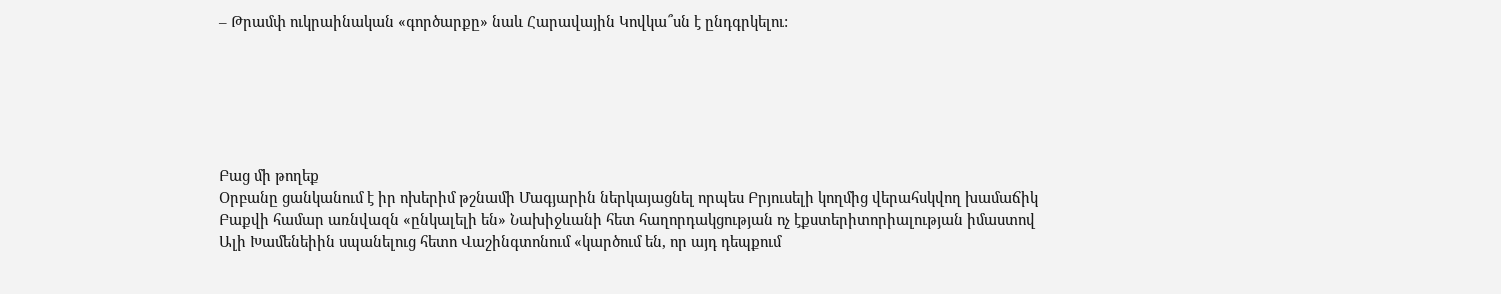– Թրամփ ուկրաինական «գործարքը» նաև Հարավային Կովկա՞սն է ընդգրկելու:






Բաց մի թողեք
Օրբանը ցանկանում է իր ոխերիմ թշնամի Մագյարին ներկայացնել որպես Բրյուսելի կողմից վերահսկվող խամաճիկ
Բաքվի համար առնվազն «ընկալելի են» Նախիջևանի հետ հաղորդակցության ոչ էքստերիտորիալության իմաստով
Ալի Խամենեիին սպանելուց հետո Վաշինգտոնում «կարծում են, որ այդ դեպքում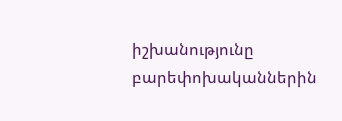իշխանությունը բարեփոխականներին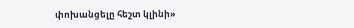փոխանցելը հեշտ կլինի»